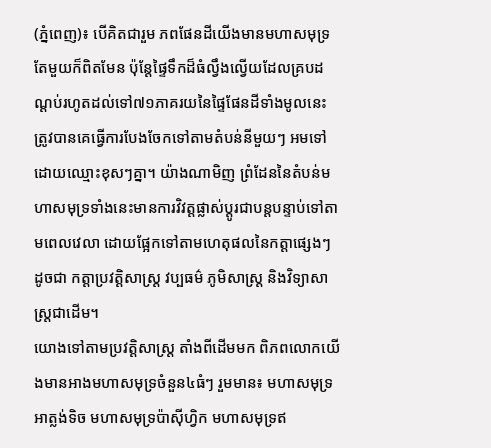(ភ្នំពេញ)៖ បើគិតជារួម ភពផែនដីយើងមានមហាសមុទ្រតែមួយក៏ពិតមែន ប៉ុន្តែផ្ទៃទឹកដ៏ធំល្វឹងល្វើយដែលគ្របដណ្តប់រហូតដល់ទៅ៧១ភាគរយនៃផ្ទៃផែនដីទាំងមូលនេះ ត្រូវបានគេធ្វើការបែងចែកទៅតាមតំបន់នីមួយៗ អមទៅដោយឈ្មោះខុសៗគ្នា។ យ៉ាងណាមិញ ព្រំដែននៃតំបន់មហាសមុទ្រទាំងនេះមានការវិវត្តផ្លាស់ប្ដូរជាបន្តបន្ទាប់ទៅតាមពេលវេលា ដោយផ្អែកទៅតាមហេតុផលនៃកត្តាផ្សេងៗ ដូចជា កត្តាប្រវត្តិសាស្ត្រ វប្បធម៌ ភូមិសាស្ត្រ និងវិទ្យាសាស្ត្រជាដើម។
យោងទៅតាមប្រវត្តិសាស្រ្ត តាំងពីដើមមក ពិភពលោកយើងមានអាងមហាសមុទ្រចំនួន៤ធំៗ រួមមាន៖ មហាសមុទ្រអាត្លង់ទិច មហាសមុទ្រប៉ាស៊ីហ្វិក មហាសមុទ្រឥ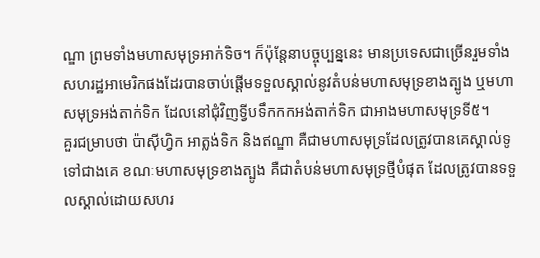ណ្ឌា ព្រមទាំងមហាសមុទ្រអាក់ទិច។ ក៏ប៉ុន្តែនាបច្ចុប្បន្ននេះ មានប្រទេសជាច្រើនរួមទាំងសហរដ្ឋអាមេរិកផងដែរបានចាប់ផ្ដើមទទួលស្គាល់នូវតំបន់មហាសមុទ្រខាងត្បូង ឬមហាសមុទ្រអង់តាក់ទិក ដែលនៅជុំវិញទ្វីបទឹកកកអង់តាក់ទិក ជាអាងមហាសមុទ្រទី៥។
គួរជម្រាបថា ប៉ាស៊ីហ្វិក អាត្លង់ទិក និងឥណ្ឌា គឺជាមហាសមុទ្រដែលត្រូវបានគេស្គាល់ទូទៅជាងគេ ខណៈមហាសមុទ្រខាងត្បូង គឺជាតំបន់មហាសមុទ្រថ្មីបំផុត ដែលត្រូវបានទទួលស្គាល់ដោយសហរ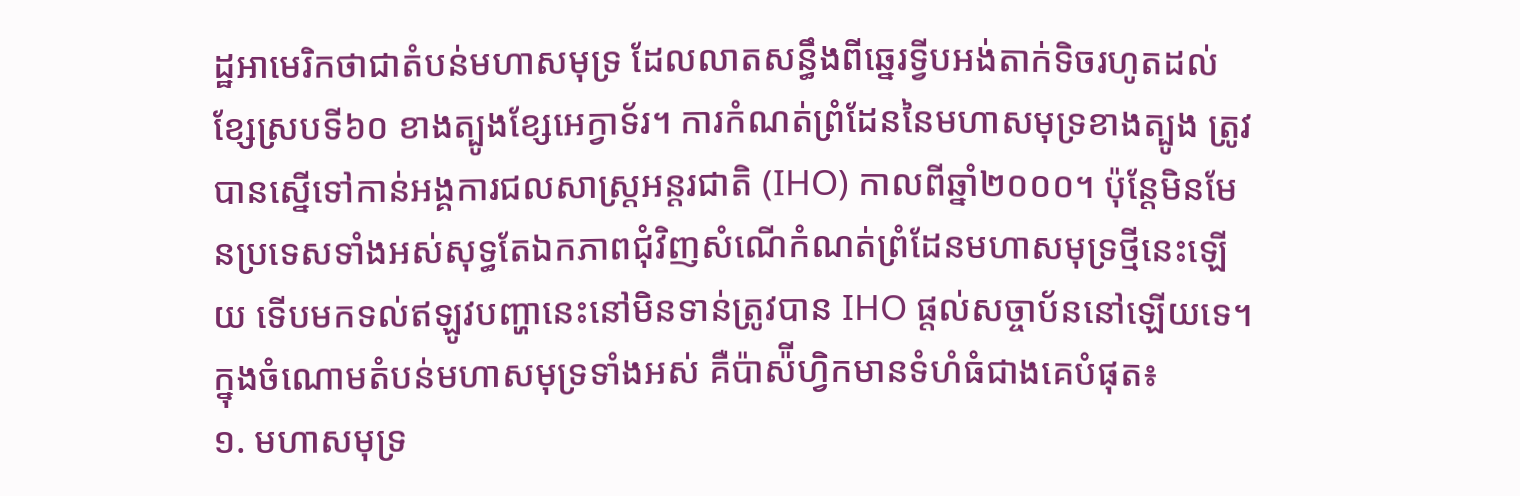ដ្ឋអាមេរិកថាជាតំបន់មហាសមុទ្រ ដែលលាតសន្ធឹងពីឆ្នេរទ្វីបអង់តាក់ទិចរហូតដល់ខ្សែស្របទី៦០ ខាងត្បូងខ្សែអេក្វាទ័រ។ ការកំណត់ព្រំដែននៃមហាសមុទ្រខាងត្បូង ត្រូវបានស្នើទៅកាន់អង្គការជលសាស្រ្តអន្តរជាតិ (IHO) កាលពីឆ្នាំ២០០០។ ប៉ុន្តែមិនមែនប្រទេសទាំងអស់សុទ្ធតែឯកភាពជុំវិញសំណើកំណត់ព្រំដែនមហាសមុទ្រថ្មីនេះឡើយ ទើបមកទល់ឥឡូវបញ្ហានេះនៅមិនទាន់ត្រូវបាន IHO ផ្តល់សច្ចាប័ននៅឡើយទេ។
ក្នុងចំណោមតំបន់មហាសមុទ្រទាំងអស់ គឺប៉ាស៉ីហ្វិកមានទំហំធំជាងគេបំផុត៖
១. មហាសមុទ្រ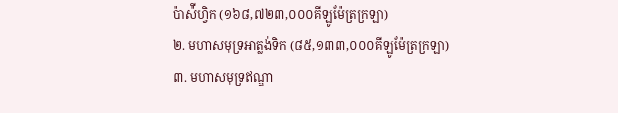ប៉ាស៉ីហ្វិក (១៦៨,៧២៣,០០០គីឡូម៉ែត្រក្រឡា)
២. មហាសមុទ្រអាត្លង់ទិក (៨៥,១៣៣,០០០គីឡូម៉ែត្រក្រឡា)
៣. មហាសមុទ្រឥណ្ឌា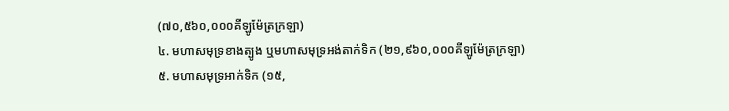(៧០,៥៦០,០០០គីឡូម៉ែត្រក្រឡា)
៤. មហាសមុទ្រខាងត្បូង ឬមហាសមុទ្រអង់តាក់ទិក (២១,៩៦០,០០០គីឡូម៉ែត្រក្រឡា)
៥. មហាសមុទ្រអាក់ទិក (១៥,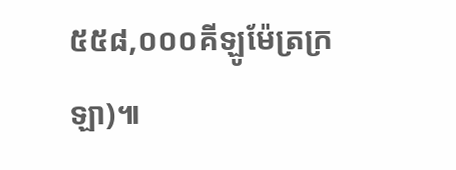៥៥៨,០០០គីឡូម៉ែត្រក្រឡា)៕